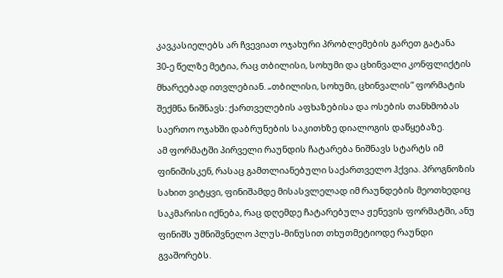კავკასიელებს არ ჩვევიათ ოჯახური პრობლემების გარეთ გატანა
30-ე წელზე მეტია, რაც თბილისი, სოხუმი და ცხინვალი კონფლიქტის მხარეებად ითვლებიან. „თბილისი, სოხუმი, ცხინვალის“ ფორმატის შექმნა ნიშნავს: ქართველების აფხაზებისა და ოსების თანხმობას საერთო ოჯახში დაბრუნების საკითხზე დიალოგის დაწყებაზე.
ამ ფორმატში პირველი რაუნდის ჩატარება ნიშნავს სტარტს იმ ფინიშისკენ, რასაც გამთლიანებული საქართველო ჰქვია. პროგნოზის სახით ვიტყვი, ფინიშამდე მისასვლელად იმ რაუნდების მეოთხედიც საკმარისი იქნება, რაც დღემდე ჩატარებულა ჟენევის ფორმატში, ანუ ფინიშს უმნიშვნელო პლუს-მინუსით თხუთმეტიოდე რაუნდი გვაშორებს.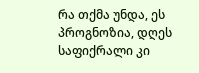რა თქმა უნდა, ეს პროგნოზია, დღეს საფიქრალი კი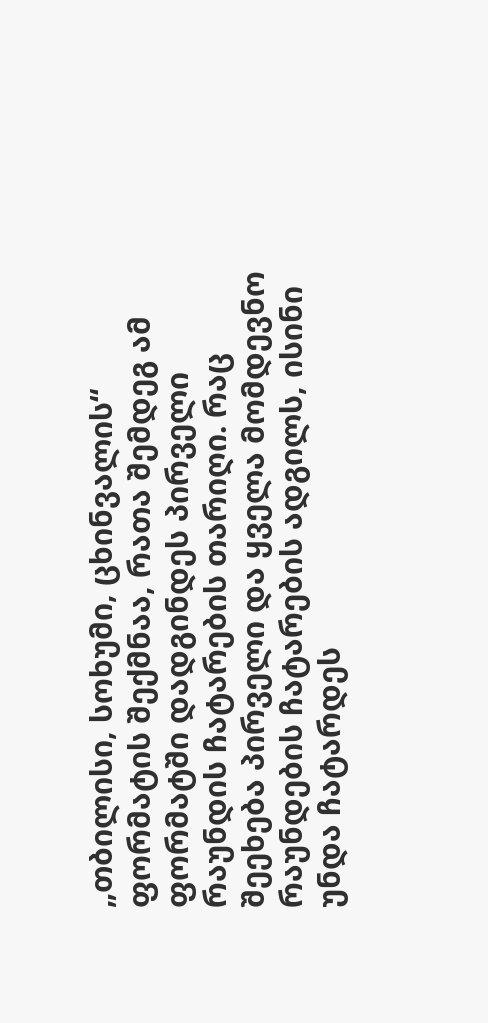„თბილისი, სოხუმი, ცხინვალის“ ფორმატის შექმნაა, რათა შემდეგ ამ ფორმატში დადგინდეს პირველი რაუნდის ჩატარების თარიღი. რაც შეეხება პირველი და ყველა მომდევნო რაუნდების ჩატარების ადგილს, ისინი უნდა ჩატარდეს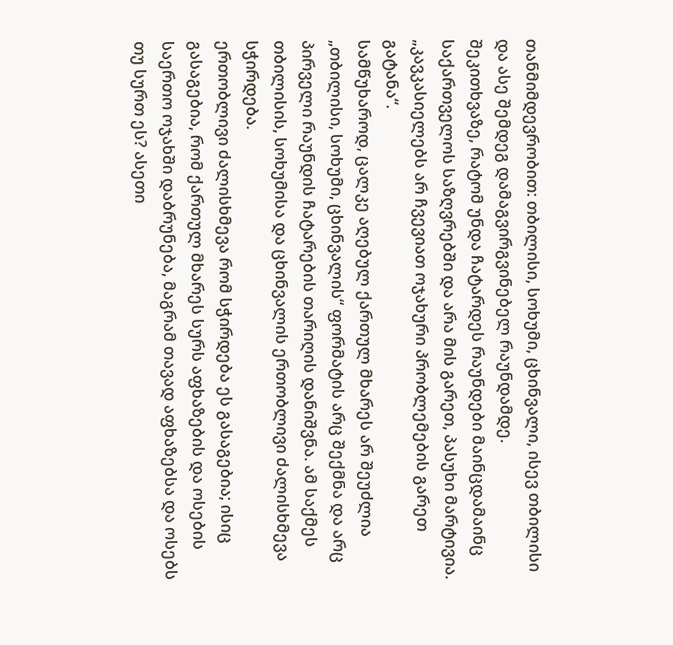თანმიმდევრობით: თბილისი, სოხუმი, ცხინვალი, ისევ თბილისი და ასე შემდეგ დამაგვირგვინებელ რაუნდამდე.
შეკითხვაზე, რატომ უნდა ჩატარდეს რაუნდები მაინცდამაინც საქართველოს საზღვრებში და არა მის გარეთ, პასუხი მარტივია. „კავკასიელებს არ ჩვევიათ ოჯახური პრობლემების გარეთ გატანა“.
სამწუხაროდ, ცალკე აღებულ ქართულ მხარეს არ შეუძლია „თბილისი, სოხუმი, ცხინვალის“ ფორმატის არც შექმნა და არც პირველი რაუნდის ჩატარების თარიღის დანიშვნა. ამ საქმეს თბილისის, სოხუმისა და ცხინვალის ერთობლივი ძალისხმევა სჭირდება.
ერთობლივი ძალისხმევა რომ სჭირდება ეს გასაგებია; ისიც გასაგებია, რომ ქართულ მხარეს სურს აფხაზების და ოსების საერთო ოჯახში დაბრუნება, მაგრამ თავად აფხაზებსა და ოსებს თუ სურთ ეს? ასეთი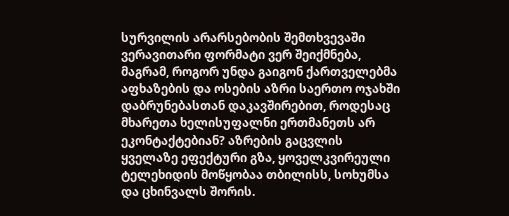სურვილის არარსებობის შემთხვევაში ვერავითარი ფორმატი ვერ შეიქმნება, მაგრამ, როგორ უნდა გაიგონ ქართველებმა აფხაზების და ოსების აზრი საერთო ოჯახში დაბრუნებასთან დაკავშირებით, როდესაც მხარეთა ხელისუფალნი ერთმანეთს არ ეკონტაქტებიან? აზრების გაცვლის ყველაზე ეფექტური გზა, ყოველკვირეული ტელეხიდის მოწყობაა თბილისს, სოხუმსა და ცხინვალს შორის.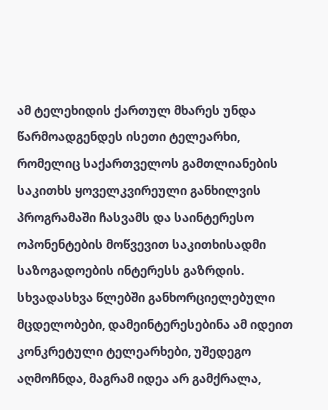ამ ტელეხიდის ქართულ მხარეს უნდა წარმოადგენდეს ისეთი ტელეარხი, რომელიც საქართველოს გამთლიანების საკითხს ყოველკვირეული განხილვის პროგრამაში ჩასვამს და საინტერესო ოპონენტების მოწვევით საკითხისადმი საზოგადოების ინტერესს გაზრდის. სხვადასხვა წლებში განხორციელებული მცდელობები, დამეინტერესებინა ამ იდეით კონკრეტული ტელეარხები, უშედეგო აღმოჩნდა, მაგრამ იდეა არ გამქრალა,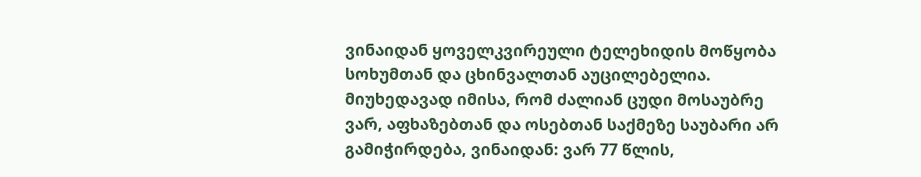ვინაიდან ყოველკვირეული ტელეხიდის მოწყობა სოხუმთან და ცხინვალთან აუცილებელია.
მიუხედავად იმისა, რომ ძალიან ცუდი მოსაუბრე ვარ, აფხაზებთან და ოსებთან საქმეზე საუბარი არ გამიჭირდება, ვინაიდან: ვარ 77 წლის,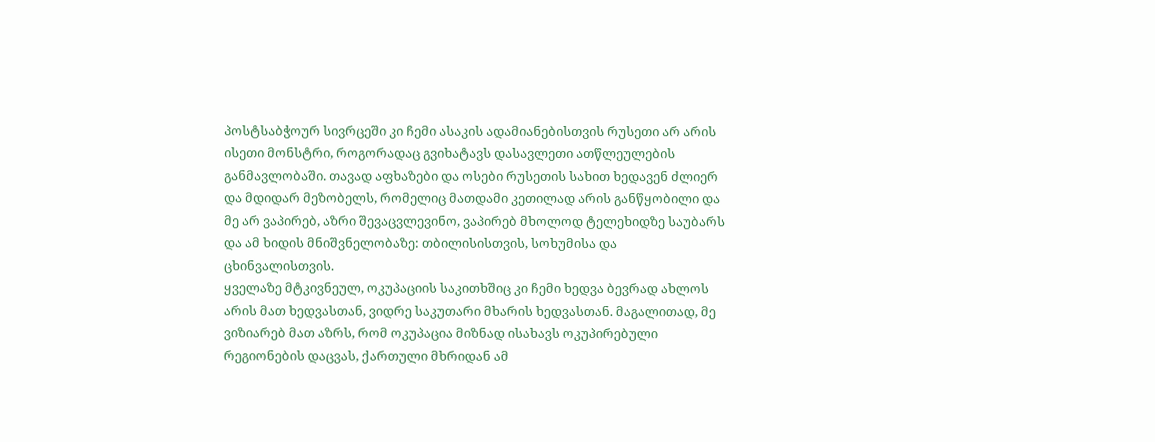პოსტსაბჭოურ სივრცეში კი ჩემი ასაკის ადამიანებისთვის რუსეთი არ არის ისეთი მონსტრი, როგორადაც გვიხატავს დასავლეთი ათწლეულების განმავლობაში. თავად აფხაზები და ოსები რუსეთის სახით ხედავენ ძლიერ და მდიდარ მეზობელს, რომელიც მათდამი კეთილად არის განწყობილი და მე არ ვაპირებ, აზრი შევაცვლევინო, ვაპირებ მხოლოდ ტელეხიდზე საუბარს და ამ ხიდის მნიშვნელობაზე: თბილისისთვის, სოხუმისა და ცხინვალისთვის.
ყველაზე მტკივნეულ, ოკუპაციის საკითხშიც კი ჩემი ხედვა ბევრად ახლოს არის მათ ხედვასთან, ვიდრე საკუთარი მხარის ხედვასთან. მაგალითად, მე ვიზიარებ მათ აზრს, რომ ოკუპაცია მიზნად ისახავს ოკუპირებული რეგიონების დაცვას, ქართული მხრიდან ამ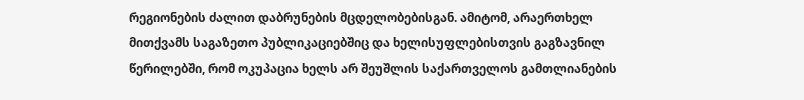რეგიონების ძალით დაბრუნების მცდელობებისგან. ამიტომ, არაერთხელ მითქვამს საგაზეთო პუბლიკაციებშიც და ხელისუფლებისთვის გაგზავნილ წერილებში, რომ ოკუპაცია ხელს არ შეუშლის საქართველოს გამთლიანების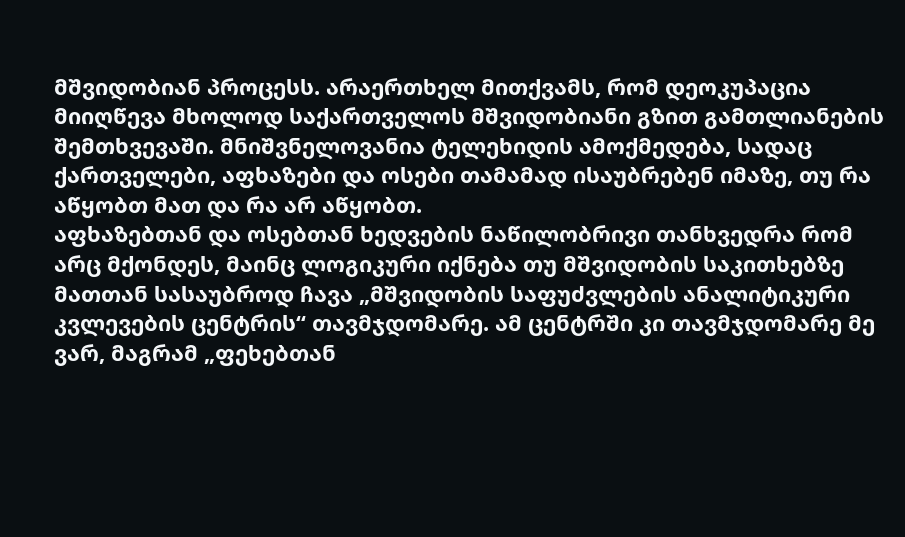მშვიდობიან პროცესს. არაერთხელ მითქვამს, რომ დეოკუპაცია მიიღწევა მხოლოდ საქართველოს მშვიდობიანი გზით გამთლიანების შემთხვევაში. მნიშვნელოვანია ტელეხიდის ამოქმედება, სადაც ქართველები, აფხაზები და ოსები თამამად ისაუბრებენ იმაზე, თუ რა აწყობთ მათ და რა არ აწყობთ.
აფხაზებთან და ოსებთან ხედვების ნაწილობრივი თანხვედრა რომ არც მქონდეს, მაინც ლოგიკური იქნება თუ მშვიდობის საკითხებზე მათთან სასაუბროდ ჩავა „მშვიდობის საფუძვლების ანალიტიკური კვლევების ცენტრის“ თავმჯდომარე. ამ ცენტრში კი თავმჯდომარე მე ვარ, მაგრამ „ფეხებთან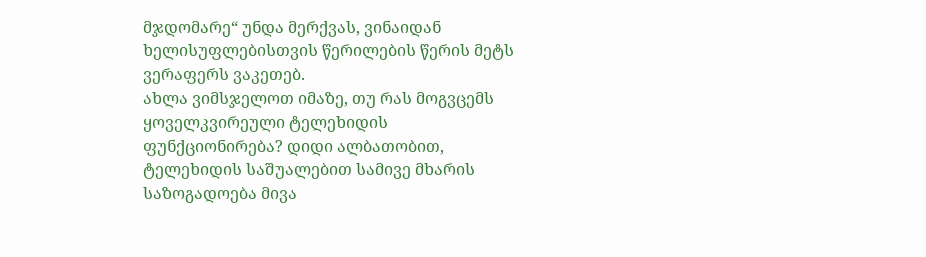მჯდომარე“ უნდა მერქვას, ვინაიდან ხელისუფლებისთვის წერილების წერის მეტს ვერაფერს ვაკეთებ.
ახლა ვიმსჯელოთ იმაზე, თუ რას მოგვცემს ყოველკვირეული ტელეხიდის ფუნქციონირება? დიდი ალბათობით, ტელეხიდის საშუალებით სამივე მხარის საზოგადოება მივა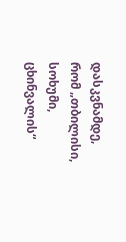დასკვნამდე, რომ „თბილისი, სოხუმი, ცხინვალის“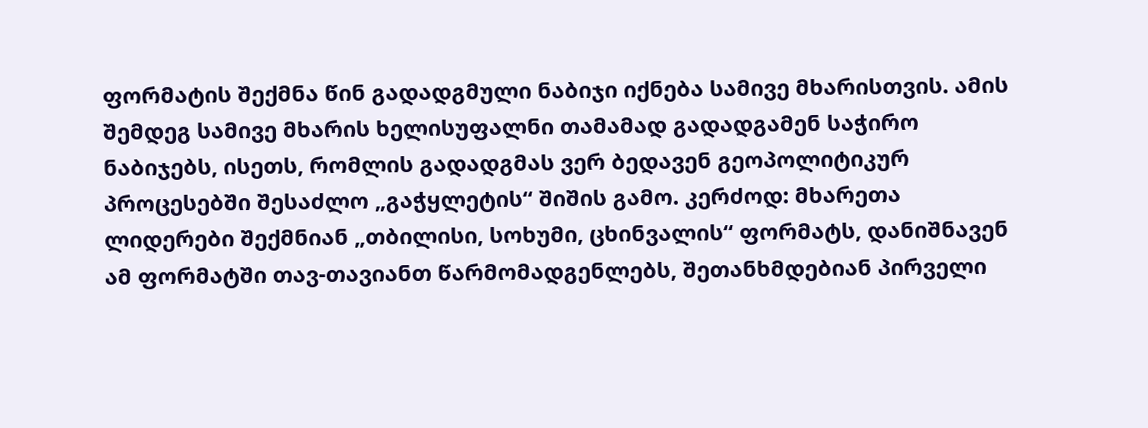ფორმატის შექმნა წინ გადადგმული ნაბიჯი იქნება სამივე მხარისთვის. ამის შემდეგ სამივე მხარის ხელისუფალნი თამამად გადადგამენ საჭირო ნაბიჯებს, ისეთს, რომლის გადადგმას ვერ ბედავენ გეოპოლიტიკურ პროცესებში შესაძლო „გაჭყლეტის“ შიშის გამო. კერძოდ: მხარეთა ლიდერები შექმნიან „თბილისი, სოხუმი, ცხინვალის“ ფორმატს, დანიშნავენ ამ ფორმატში თავ-თავიანთ წარმომადგენლებს, შეთანხმდებიან პირველი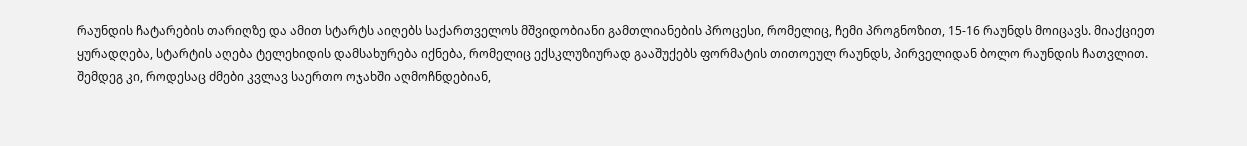რაუნდის ჩატარების თარიღზე და ამით სტარტს აიღებს საქართველოს მშვიდობიანი გამთლიანების პროცესი, რომელიც, ჩემი პროგნოზით, 15-16 რაუნდს მოიცავს. მიაქციეთ ყურადღება, სტარტის აღება ტელეხიდის დამსახურება იქნება, რომელიც ექსკლუზიურად გააშუქებს ფორმატის თითოეულ რაუნდს, პირველიდან ბოლო რაუნდის ჩათვლით. შემდეგ კი, როდესაც ძმები კვლავ საერთო ოჯახში აღმოჩნდებიან,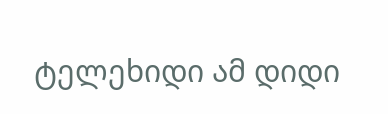ტელეხიდი ამ დიდი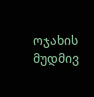ოჯახის მუდმივ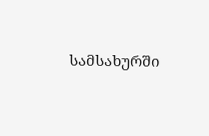სამსახურში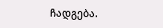ჩადგება.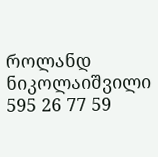როლანდ ნიკოლაიშვილი
595 26 77 59